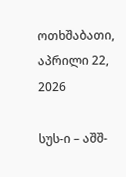ოთხშაბათი, აპრილი 22, 2026

სუს-ი – აშშ-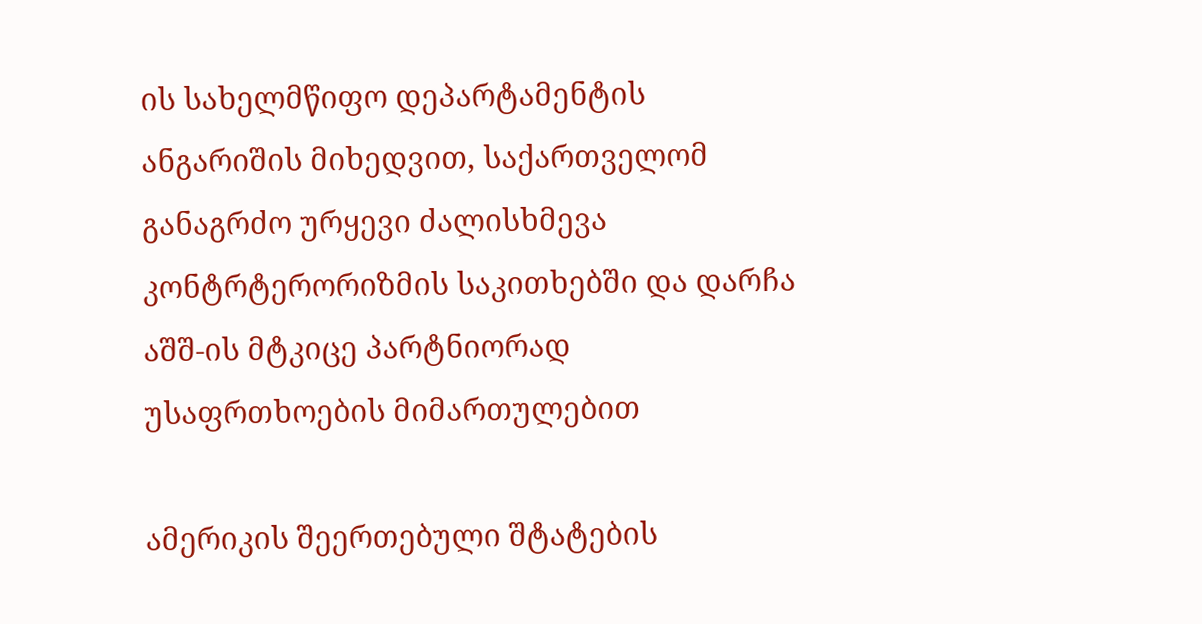ის სახელმწიფო დეპარტამენტის ანგარიშის მიხედვით, საქართველომ განაგრძო ურყევი ძალისხმევა კონტრტერორიზმის საკითხებში და დარჩა აშშ-ის მტკიცე პარტნიორად უსაფრთხოების მიმართულებით

ამერიკის შეერთებული შტატების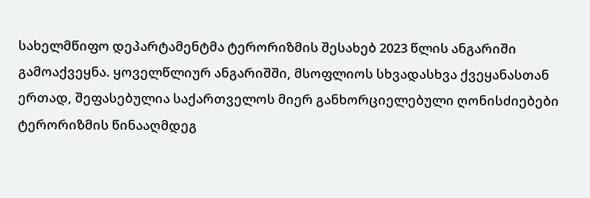სახელმწიფო დეპარტამენტმა ტერორიზმის შესახებ 2023 წლის ანგარიში გამოაქვეყნა. ყოველწლიურ ანგარიშში, მსოფლიოს სხვადასხვა ქვეყანასთან ერთად, შეფასებულია საქართველოს მიერ განხორციელებული ღონისძიებები ტერორიზმის წინააღმდეგ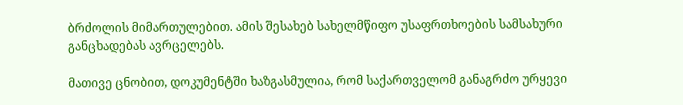ბრძოლის მიმართულებით. ამის შესახებ სახელმწიფო უსაფრთხოების სამსახური განცხადებას ავრცელებს.

მათივე ცნობით, დოკუმენტში ხაზგასმულია, რომ საქართველომ განაგრძო ურყევი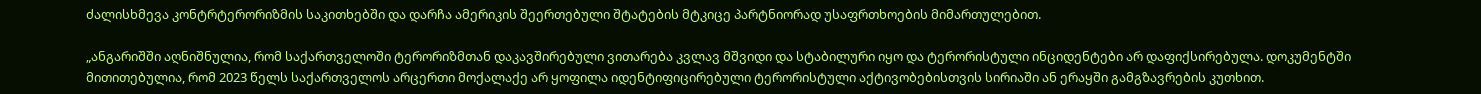ძალისხმევა კონტრტერორიზმის საკითხებში და დარჩა ამერიკის შეერთებული შტატების მტკიცე პარტნიორად უსაფრთხოების მიმართულებით.

„ანგარიშში აღნიშნულია, რომ საქართველოში ტერორიზმთან დაკავშირებული ვითარება კვლავ მშვიდი და სტაბილური იყო და ტერორისტული ინციდენტები არ დაფიქსირებულა. დოკუმენტში მითითებულია, რომ 2023 წელს საქართველოს არცერთი მოქალაქე არ ყოფილა იდენტიფიცირებული ტერორისტული აქტივობებისთვის სირიაში ან ერაყში გამგზავრების კუთხით.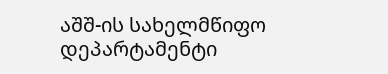აშშ-ის სახელმწიფო დეპარტამენტი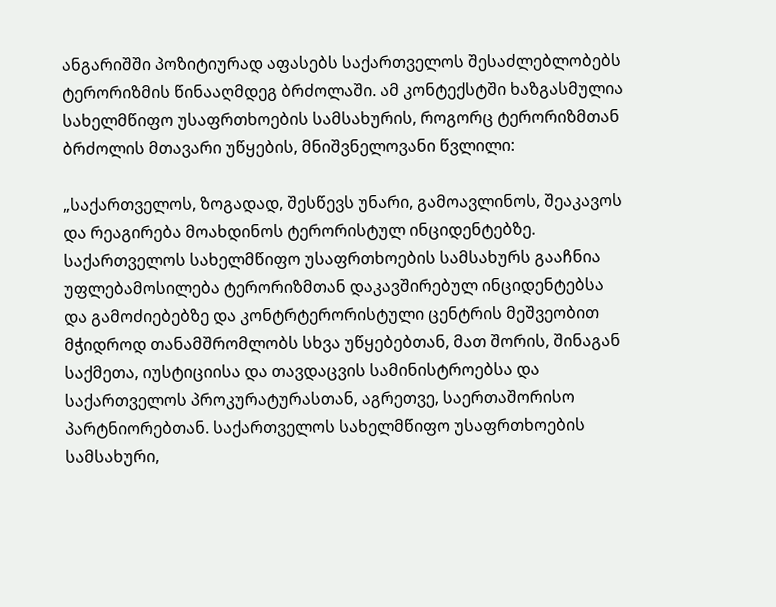ანგარიშში პოზიტიურად აფასებს საქართველოს შესაძლებლობებს ტერორიზმის წინააღმდეგ ბრძოლაში. ამ კონტექსტში ხაზგასმულია სახელმწიფო უსაფრთხოების სამსახურის, როგორც ტერორიზმთან ბრძოლის მთავარი უწყების, მნიშვნელოვანი წვლილი:

„საქართველოს, ზოგადად, შესწევს უნარი, გამოავლინოს, შეაკავოს და რეაგირება მოახდინოს ტერორისტულ ინციდენტებზე. საქართველოს სახელმწიფო უსაფრთხოების სამსახურს გააჩნია უფლებამოსილება ტერორიზმთან დაკავშირებულ ინციდენტებსა და გამოძიებებზე და კონტრტერორისტული ცენტრის მეშვეობით მჭიდროდ თანამშრომლობს სხვა უწყებებთან, მათ შორის, შინაგან საქმეთა, იუსტიციისა და თავდაცვის სამინისტროებსა და საქართველოს პროკურატურასთან, აგრეთვე, საერთაშორისო პარტნიორებთან. საქართველოს სახელმწიფო უსაფრთხოების სამსახური,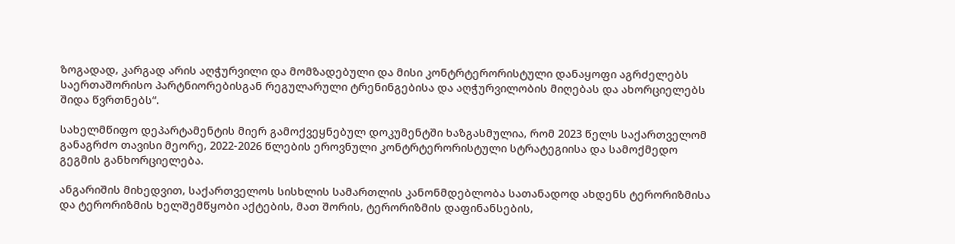ზოგადად, კარგად არის აღჭურვილი და მომზადებული და მისი კონტრტერორისტული დანაყოფი აგრძელებს საერთაშორისო პარტნიორებისგან რეგულარული ტრენინგებისა და აღჭურვილობის მიღებას და ახორციელებს შიდა წვრთნებს“.

სახელმწიფო დეპარტამენტის მიერ გამოქვეყნებულ დოკუმენტში ხაზგასმულია, რომ 2023 წელს საქართველომ განაგრძო თავისი მეორე, 2022-2026 წლების ეროვნული კონტრტერორისტული სტრატეგიისა და სამოქმედო გეგმის განხორციელება.

ანგარიშის მიხედვით, საქართველოს სისხლის სამართლის კანონმდებლობა სათანადოდ ახდენს ტერორიზმისა და ტერორიზმის ხელშემწყობი აქტების, მათ შორის, ტერორიზმის დაფინანსების,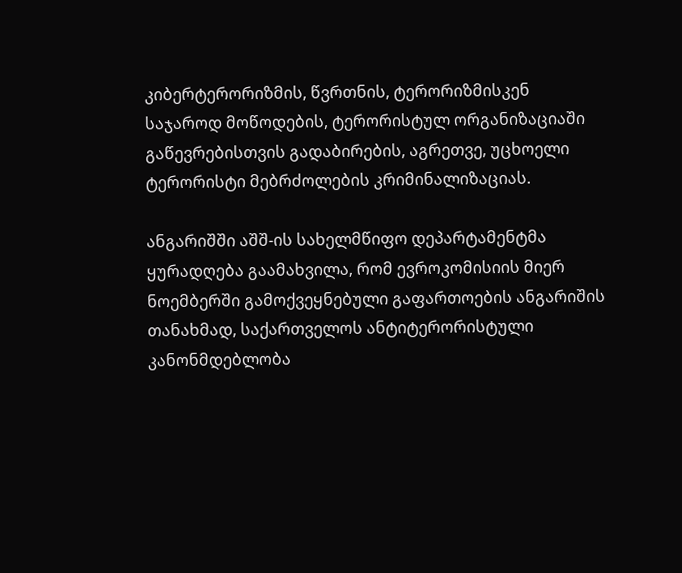კიბერტერორიზმის, წვრთნის, ტერორიზმისკენ საჯაროდ მოწოდების, ტერორისტულ ორგანიზაციაში გაწევრებისთვის გადაბირების, აგრეთვე, უცხოელი ტერორისტი მებრძოლების კრიმინალიზაციას.

ანგარიშში აშშ-ის სახელმწიფო დეპარტამენტმა ყურადღება გაამახვილა, რომ ევროკომისიის მიერ ნოემბერში გამოქვეყნებული გაფართოების ანგარიშის თანახმად, საქართველოს ანტიტერორისტული კანონმდებლობა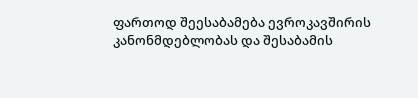ფართოდ შეესაბამება ევროკავშირის კანონმდებლობას და შესაბამის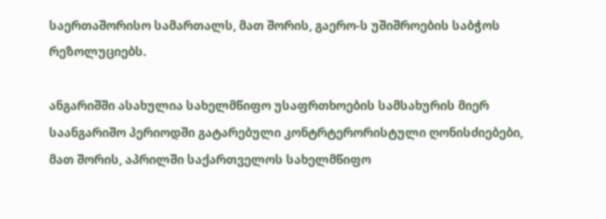საერთაშორისო სამართალს, მათ შორის, გაერო-ს უშიშროების საბჭოს რეზოლუციებს.

ანგარიშში ასახულია სახელმწიფო უსაფრთხოების სამსახურის მიერ საანგარიშო პერიოდში გატარებული კონტრტერორისტული ღონისძიებები, მათ შორის, აპრილში საქართველოს სახელმწიფო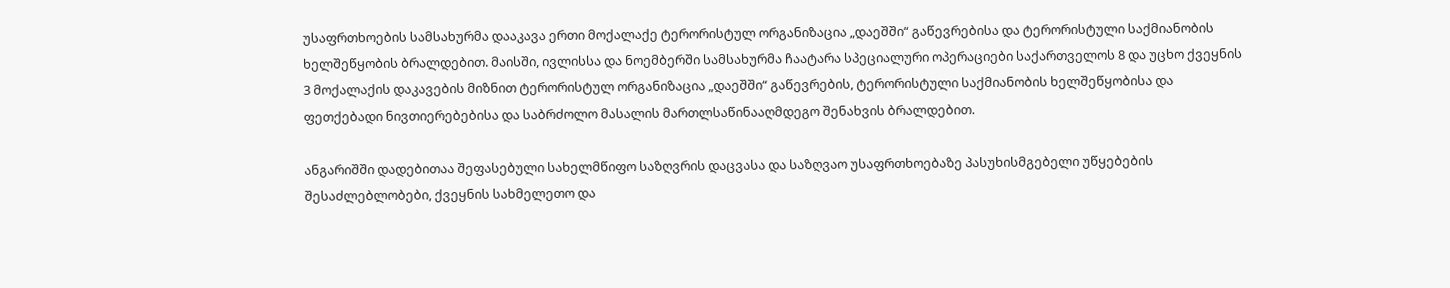უსაფრთხოების სამსახურმა დააკავა ერთი მოქალაქე ტერორისტულ ორგანიზაცია „დაეშში“ გაწევრებისა და ტერორისტული საქმიანობის ხელშეწყობის ბრალდებით. მაისში, ივლისსა და ნოემბერში სამსახურმა ჩაატარა სპეციალური ოპერაციები საქართველოს 8 და უცხო ქვეყნის 3 მოქალაქის დაკავების მიზნით ტერორისტულ ორგანიზაცია „დაეშში“ გაწევრების, ტერორისტული საქმიანობის ხელშეწყობისა და ფეთქებადი ნივთიერებებისა და საბრძოლო მასალის მართლსაწინააღმდეგო შენახვის ბრალდებით.

ანგარიშში დადებითაა შეფასებული სახელმწიფო საზღვრის დაცვასა და საზღვაო უსაფრთხოებაზე პასუხისმგებელი უწყებების შესაძლებლობები, ქვეყნის სახმელეთო და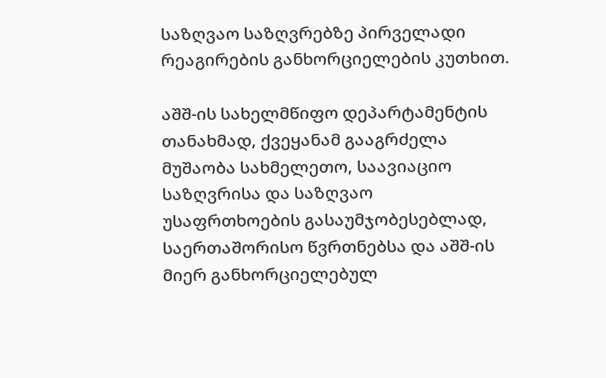საზღვაო საზღვრებზე პირველადი რეაგირების განხორციელების კუთხით.

აშშ-ის სახელმწიფო დეპარტამენტის თანახმად, ქვეყანამ გააგრძელა მუშაობა სახმელეთო, საავიაციო საზღვრისა და საზღვაო უსაფრთხოების გასაუმჯობესებლად, საერთაშორისო წვრთნებსა და აშშ-ის მიერ განხორციელებულ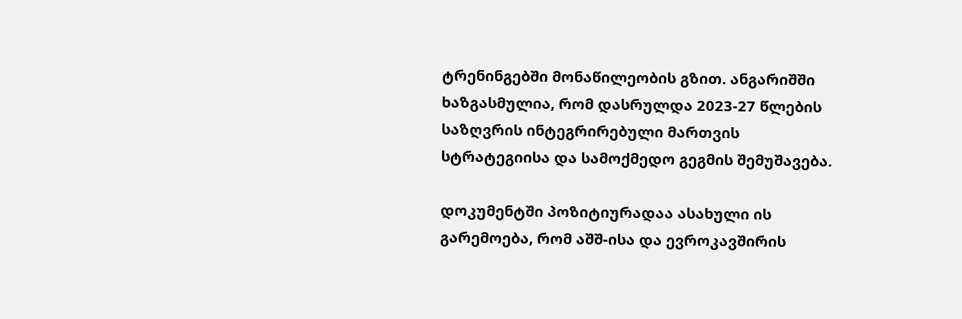ტრენინგებში მონაწილეობის გზით. ანგარიშში ხაზგასმულია, რომ დასრულდა 2023-27 წლების საზღვრის ინტეგრირებული მართვის სტრატეგიისა და სამოქმედო გეგმის შემუშავება.

დოკუმენტში პოზიტიურადაა ასახული ის გარემოება, რომ აშშ-ისა და ევროკავშირის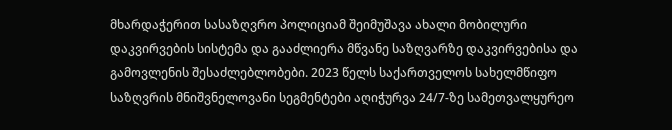მხარდაჭერით სასაზღვრო პოლიციამ შეიმუშავა ახალი მობილური დაკვირვების სისტემა და გააძლიერა მწვანე საზღვარზე დაკვირვებისა და გამოვლენის შესაძლებლობები. 2023 წელს საქართველოს სახელმწიფო საზღვრის მნიშვნელოვანი სეგმენტები აღიჭურვა 24/7-ზე სამეთვალყურეო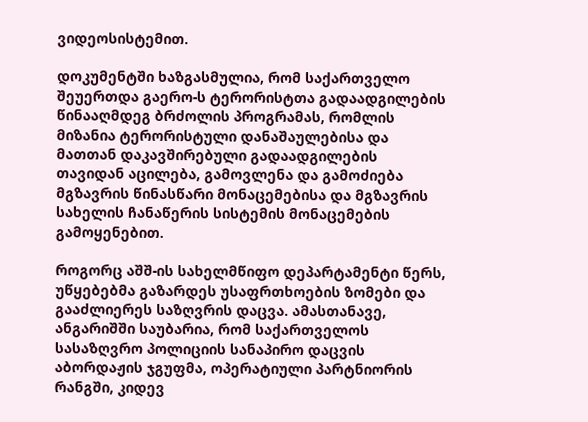ვიდეოსისტემით.

დოკუმენტში ხაზგასმულია, რომ საქართველო შეუერთდა გაერო-ს ტერორისტთა გადაადგილების წინააღმდეგ ბრძოლის პროგრამას, რომლის მიზანია ტერორისტული დანაშაულებისა და მათთან დაკავშირებული გადაადგილების თავიდან აცილება, გამოვლენა და გამოძიება მგზავრის წინასწარი მონაცემებისა და მგზავრის სახელის ჩანაწერის სისტემის მონაცემების გამოყენებით.

როგორც აშშ-ის სახელმწიფო დეპარტამენტი წერს, უწყებებმა გაზარდეს უსაფრთხოების ზომები და გააძლიერეს საზღვრის დაცვა. ამასთანავე, ანგარიშში საუბარია, რომ საქართველოს სასაზღვრო პოლიციის სანაპირო დაცვის აბორდაჟის ჯგუფმა, ოპერატიული პარტნიორის რანგში, კიდევ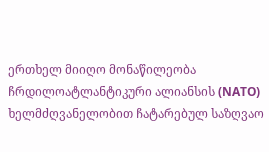ერთხელ მიიღო მონაწილეობა ჩრდილოატლანტიკური ალიანსის (NATO) ხელმძღვანელობით ჩატარებულ საზღვაო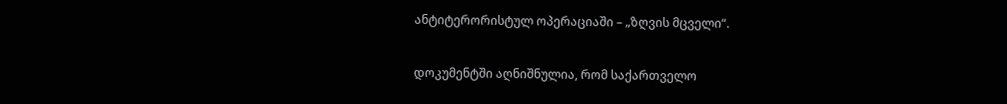ანტიტერორისტულ ოპერაციაში – „ზღვის მცველი“.

დოკუმენტში აღნიშნულია, რომ საქართველო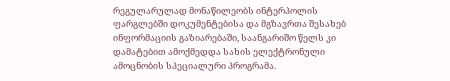რეგულარულად მონაწილეობს ინტერპოლის ფარგლებში დოკუმენტებისა და მგზავრთა შესახებ ინფორმაციის გაზიარებაში, საანგარიშო წელს კი დამატებით ამოქმედდა სახის ელექტრონული ამოცნობის სპეციალური პროგრამა.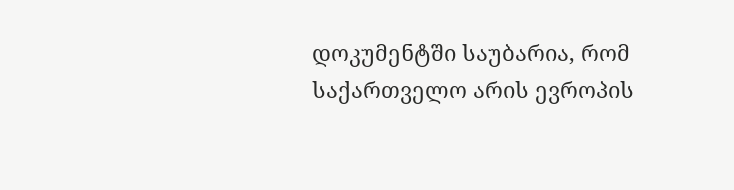დოკუმენტში საუბარია, რომ საქართველო არის ევროპის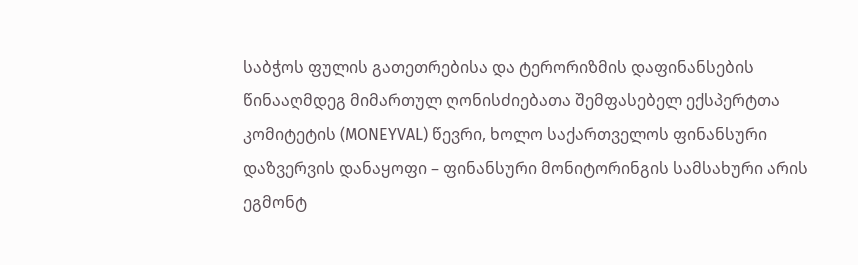საბჭოს ფულის გათეთრებისა და ტერორიზმის დაფინანსების წინააღმდეგ მიმართულ ღონისძიებათა შემფასებელ ექსპერტთა კომიტეტის (MONEYVAL) წევრი, ხოლო საქართველოს ფინანსური დაზვერვის დანაყოფი – ფინანსური მონიტორინგის სამსახური არის ეგმონტ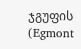ჯგუფის (Egmont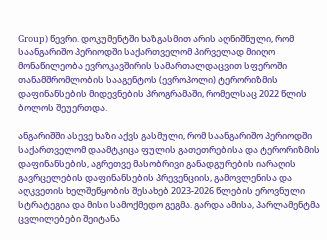Group) წევრი. დოკუმენტში ხაზგასმით არის აღნიშნული, რომ საანგარიშო პერიოდში საქართველომ პირველად მიიღო მონაწილეობა ევროკავშირის სამართალდაცვით სფეროში თანამშრომლობის სააგენტოს (ევროპოლი) ტერორიზმის დაფინანსების მიდევნების პროგრამაში, რომელსაც 2022 წლის ბოლოს შეუერთდა.

ანგარიშში ასევე ხაზი აქვს გასმული, რომ საანგარიშო პერიოდში საქართველომ დაამტკიცა ფულის გათეთრებისა და ტერორიზმის დაფინანსების, აგრეთვე მასობრივი განადგურების იარაღის გავრცელების დაფინანსების პრევენციის, გამოვლენისა და აღკვეთის ხელშეწყობის შესახებ 2023-2026 წლების ეროვნული სტრატეგია და მისი სამოქმედო გეგმა. გარდა ამისა, პარლამენტმა ცვლილებები შეიტანა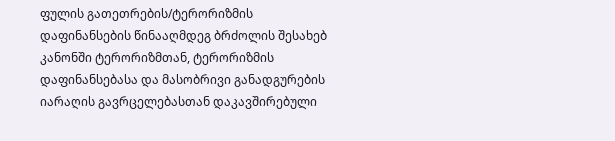ფულის გათეთრების/ტერორიზმის დაფინანსების წინააღმდეგ ბრძოლის შესახებ კანონში ტერორიზმთან, ტერორიზმის დაფინანსებასა და მასობრივი განადგურების იარაღის გავრცელებასთან დაკავშირებული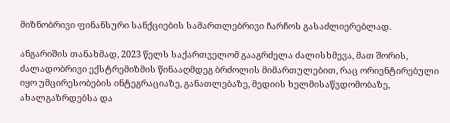მიზნობრივი ფინანსური სანქციების სამართლებრივი ჩარჩოს გასაძლიერებლად.

ანგარიშის თანახმად, 2023 წელს საქართველომ გააგრძელა ძალისხმევა, მათ შორის, ძალადობრივი ექსტრემიზმის წინააღმდეგ ბრძოლის მიმართულებით, რაც ორიენტირებული იყო უმცირესობების ინტეგრაციაზე, განათლებაზე, მედიის ხელმისაწვდომობაზე, ახალგაზრდებსა და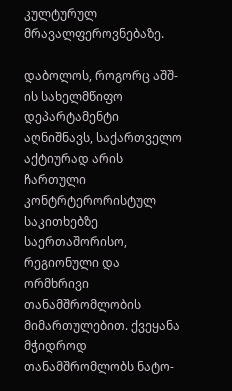კულტურულ მრავალფეროვნებაზე.

დაბოლოს, როგორც აშშ-ის სახელმწიფო დეპარტამენტი აღნიშნავს, საქართველო აქტიურად არის ჩართული კონტრტერორისტულ საკითხებზე საერთაშორისო, რეგიონული და ორმხრივი თანამშრომლობის მიმართულებით. ქვეყანა მჭიდროდ თანამშრომლობს ნატო-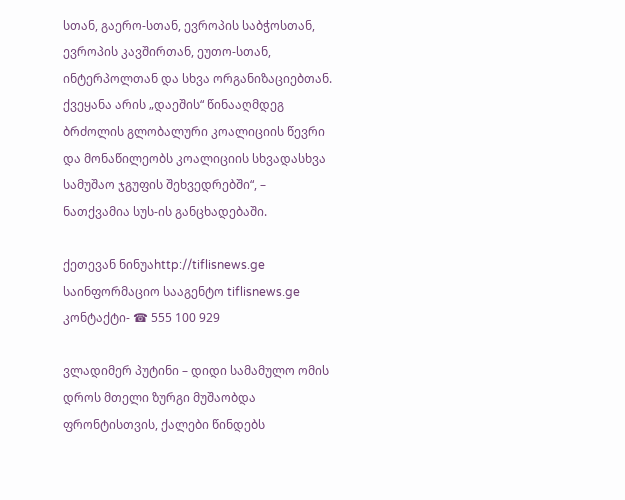სთან, გაერო-სთან, ევროპის საბჭოსთან, ევროპის კავშირთან, ეუთო-სთან, ინტერპოლთან და სხვა ორგანიზაციებთან. ქვეყანა არის „დაეშის“ წინააღმდეგ ბრძოლის გლობალური კოალიციის წევრი და მონაწილეობს კოალიციის სხვადასხვა სამუშაო ჯგუფის შეხვედრებში“, – ნათქვამია სუს-ის განცხადებაში.

ქეთევან ნინუაhttp://tiflisnews.ge
საინფორმაციო სააგენტო tiflisnews.ge კონტაქტი- ☎ 555 100 929

ვლადიმერ პუტინი – დიდი სამამულო ომის დროს მთელი ზურგი მუშაობდა ფრონტისთვის, ქალები წინდებს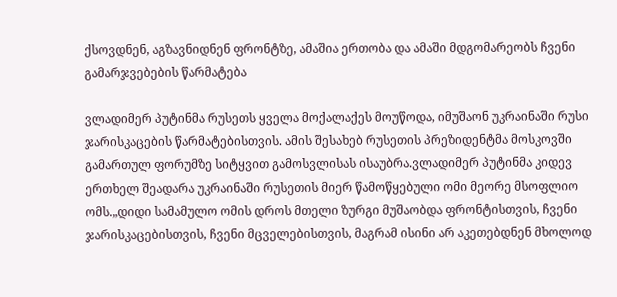ქსოვდნენ, აგზავნიდნენ ფრონტზე, ამაშია ერთობა და ამაში მდგომარეობს ჩვენი გამარჯვებების წარმატება

ვლადიმერ პუტინმა რუსეთს ყველა მოქალაქეს მოუწოდა, იმუშაონ უკრაინაში რუსი ჯარისკაცების წარმატებისთვის. ამის შესახებ რუსეთის პრეზიდენტმა მოსკოვში გამართულ ფორუმზე სიტყვით გამოსვლისას ისაუბრა.ვლადიმერ პუტინმა კიდევ ერთხელ შეადარა უკრაინაში რუსეთის მიერ წამოწყებული ომი მეორე მსოფლიო ომს.„დიდი სამამულო ომის დროს მთელი ზურგი მუშაობდა ფრონტისთვის, ჩვენი ჯარისკაცებისთვის, ჩვენი მცველებისთვის, მაგრამ ისინი არ აკეთებდნენ მხოლოდ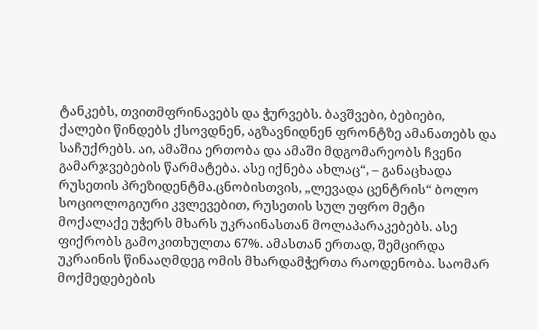ტანკებს, თვითმფრინავებს და ჭურვებს. ბავშვები, ბებიები, ქალები წინდებს ქსოვდნენ, აგზავნიდნენ ფრონტზე ამანათებს და საჩუქრებს. აი, ამაშია ერთობა და ამაში მდგომარეობს ჩვენი გამარჯვებების წარმატება. ასე იქნება ახლაც“, – განაცხადა რუსეთის პრეზიდენტმა.ცნობისთვის, „ლევადა ცენტრის“ ბოლო სოციოლოგიური კვლევებით, რუსეთის სულ უფრო მეტი მოქალაქე უჭერს მხარს უკრაინასთან მოლაპარაკებებს. ასე ფიქრობს გამოკითხულთა 67%. ამასთან ერთად, შემცირდა უკრაინის წინააღმდეგ ომის მხარდამჭერთა რაოდენობა. საომარ მოქმედებების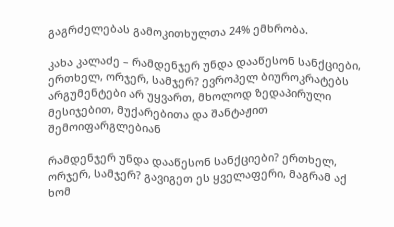გაგრძელებას გამოკითხულთა 24% ემხრობა.

კახა კალაძე – რამდენჯერ უნდა დააწესონ სანქციები, ერთხელ, ორჯერ, სამჯერ? ევროპელ ბიუროკრატებს არგუმენტები არ უყვართ, მხოლოდ ზედაპირული მესიჯებით, მუქარებითა და შანტაჟით შემოიფარგლებიან

რამდენჯერ უნდა დააწესონ სანქციები? ერთხელ, ორჯერ, სამჯერ? გავიგეთ ეს ყველაფერი, მაგრამ აქ ხომ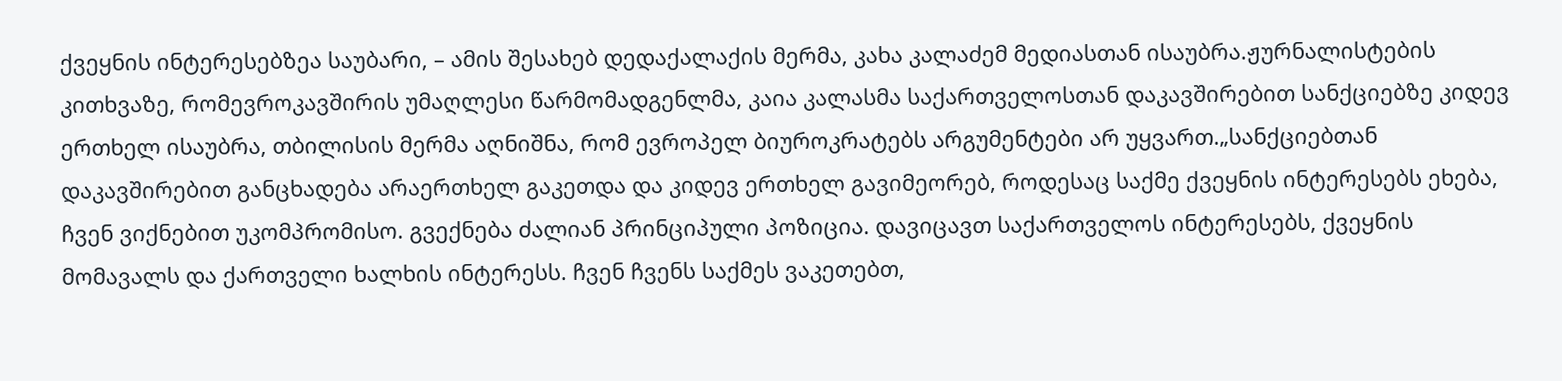ქვეყნის ინტერესებზეა საუბარი, – ამის შესახებ დედაქალაქის მერმა, კახა კალაძემ მედიასთან ისაუბრა.ჟურნალისტების კითხვაზე, რომევროკავშირის უმაღლესი წარმომადგენლმა, კაია კალასმა საქართველოსთან დაკავშირებით სანქციებზე კიდევ ერთხელ ისაუბრა, თბილისის მერმა აღნიშნა, რომ ევროპელ ბიუროკრატებს არგუმენტები არ უყვართ.„სანქციებთან დაკავშირებით განცხადება არაერთხელ გაკეთდა და კიდევ ერთხელ გავიმეორებ, როდესაც საქმე ქვეყნის ინტერესებს ეხება, ჩვენ ვიქნებით უკომპრომისო. გვექნება ძალიან პრინციპული პოზიცია. დავიცავთ საქართველოს ინტერესებს, ქვეყნის მომავალს და ქართველი ხალხის ინტერესს. ჩვენ ჩვენს საქმეს ვაკეთებთ,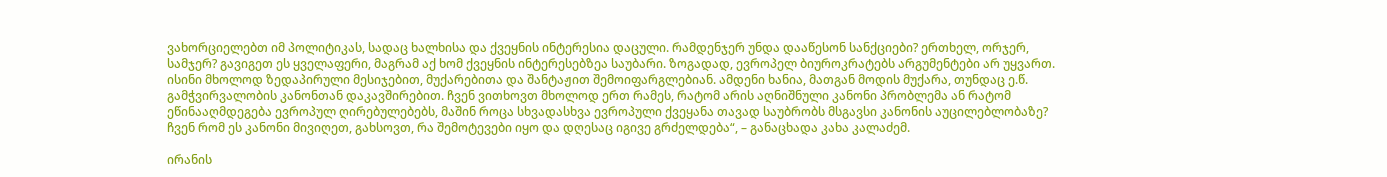ვახორციელებთ იმ პოლიტიკას, სადაც ხალხისა და ქვეყნის ინტერესია დაცული. რამდენჯერ უნდა დააწესონ სანქციები? ერთხელ, ორჯერ, სამჯერ? გავიგეთ ეს ყველაფერი, მაგრამ აქ ხომ ქვეყნის ინტერესებზეა საუბარი. ზოგადად, ევროპელ ბიუროკრატებს არგუმენტები არ უყვართ. ისინი მხოლოდ ზედაპირული მესიჯებით, მუქარებითა და შანტაჟით შემოიფარგლებიან. ამდენი ხანია, მათგან მოდის მუქარა, თუნდაც ე.წ. გამჭვირვალობის კანონთან დაკავშირებით. ჩვენ ვითხოვთ მხოლოდ ერთ რამეს, რატომ არის აღნიშნული კანონი პრობლემა ან რატომ ეწინააღმდეგება ევროპულ ღირებულებებს, მაშინ როცა სხვადასხვა ევროპული ქვეყანა თავად საუბრობს მსგავსი კანონის აუცილებლობაზე? ჩვენ რომ ეს კანონი მივიღეთ, გახსოვთ, რა შემოტევები იყო და დღესაც იგივე გრძელდება“, – განაცხადა კახა კალაძემ.

ირანის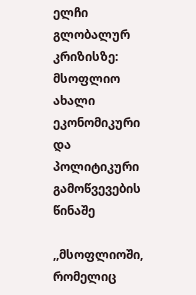ელჩი გლობალურ კრიზისზე: მსოფლიო ახალი ეკონომიკური და პოლიტიკური გამოწვევების წინაშე

,,მსოფლიოში, რომელიც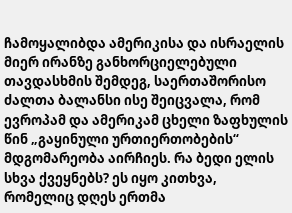ჩამოყალიბდა ამერიკისა და ისრაელის მიერ ირანზე განხორციელებული თავდასხმის შემდეგ, საერთაშორისო ძალთა ბალანსი ისე შეიცვალა, რომ ევროპამ და ამერიკამ ცხელი ზაფხულის წინ „გაყინული ურთიერთობების“ მდგომარეობა აირჩიეს. რა ბედი ელის სხვა ქვეყნებს? ეს იყო კითხვა, რომელიც დღეს ერთმა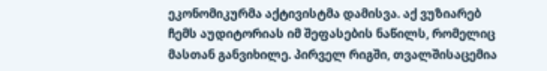ეკონომიკურმა აქტივისტმა დამისვა. აქ ვუზიარებ ჩემს აუდიტორიას იმ შეფასების ნაწილს, რომელიც მასთან განვიხილე. პირველ რიგში, თვალშისაცემია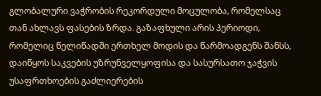გლობალური ვაჭრობის რეკორდული მოცულობა, რომელსაც თან ახლავს ფასების ზრდა. გაზაფხული არის პერიოდი, რომელიც წელიწადში ერთხელ მოდის და წარმოადგენს შანსს, დაიწყოს საკვების უზრუნველყოფისა და სასურსათო ჯაჭვის უსაფრთხოების გაძლიერების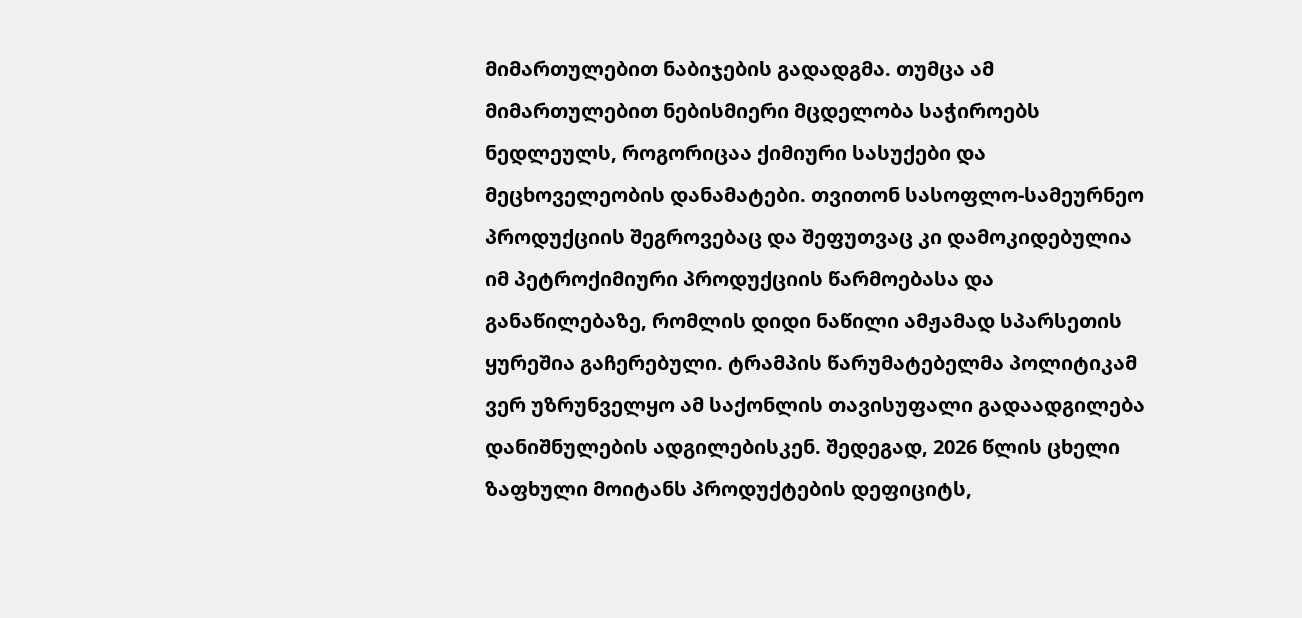მიმართულებით ნაბიჯების გადადგმა. თუმცა ამ მიმართულებით ნებისმიერი მცდელობა საჭიროებს ნედლეულს, როგორიცაა ქიმიური სასუქები და მეცხოველეობის დანამატები. თვითონ სასოფლო-სამეურნეო პროდუქციის შეგროვებაც და შეფუთვაც კი დამოკიდებულია იმ პეტროქიმიური პროდუქციის წარმოებასა და განაწილებაზე, რომლის დიდი ნაწილი ამჟამად სპარსეთის ყურეშია გაჩერებული. ტრამპის წარუმატებელმა პოლიტიკამ ვერ უზრუნველყო ამ საქონლის თავისუფალი გადაადგილება დანიშნულების ადგილებისკენ. შედეგად, 2026 წლის ცხელი ზაფხული მოიტანს პროდუქტების დეფიციტს,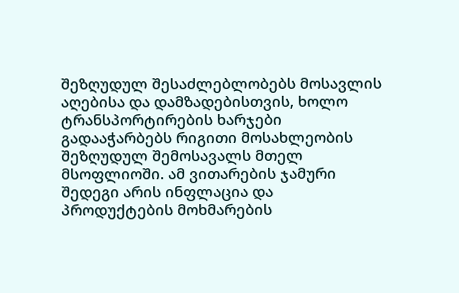შეზღუდულ შესაძლებლობებს მოსავლის აღებისა და დამზადებისთვის, ხოლო ტრანსპორტირების ხარჯები გადააჭარბებს რიგითი მოსახლეობის შეზღუდულ შემოსავალს მთელ მსოფლიოში. ამ ვითარების ჯამური შედეგი არის ინფლაცია და პროდუქტების მოხმარების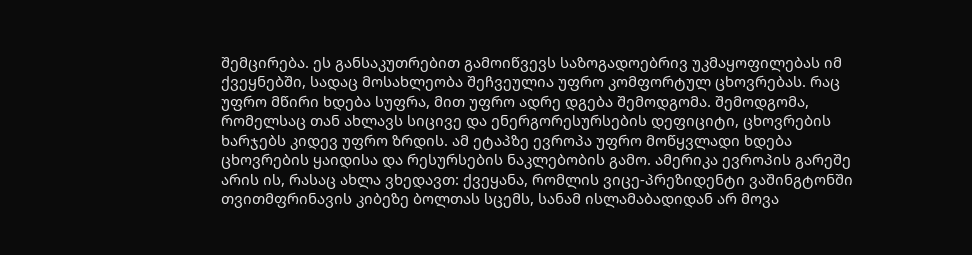შემცირება. ეს განსაკუთრებით გამოიწვევს საზოგადოებრივ უკმაყოფილებას იმ ქვეყნებში, სადაც მოსახლეობა შეჩვეულია უფრო კომფორტულ ცხოვრებას. რაც უფრო მწირი ხდება სუფრა, მით უფრო ადრე დგება შემოდგომა. შემოდგომა, რომელსაც თან ახლავს სიცივე და ენერგორესურსების დეფიციტი, ცხოვრების ხარჯებს კიდევ უფრო ზრდის. ამ ეტაპზე ევროპა უფრო მოწყვლადი ხდება ცხოვრების ყაიდისა და რესურსების ნაკლებობის გამო. ამერიკა ევროპის გარეშე არის ის, რასაც ახლა ვხედავთ: ქვეყანა, რომლის ვიცე-პრეზიდენტი ვაშინგტონში თვითმფრინავის კიბეზე ბოლთას სცემს, სანამ ისლამაბადიდან არ მოვა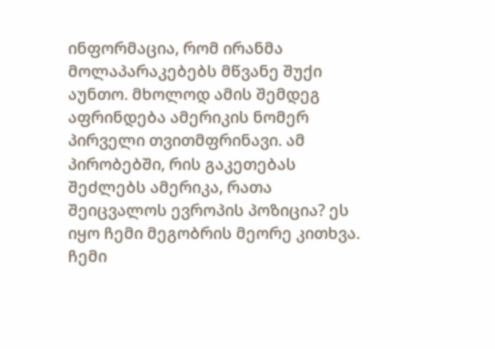ინფორმაცია, რომ ირანმა მოლაპარაკებებს მწვანე შუქი აუნთო. მხოლოდ ამის შემდეგ აფრინდება ამერიკის ნომერ პირველი თვითმფრინავი. ამ პირობებში, რის გაკეთებას შეძლებს ამერიკა, რათა შეიცვალოს ევროპის პოზიცია? ეს იყო ჩემი მეგობრის მეორე კითხვა. ჩემი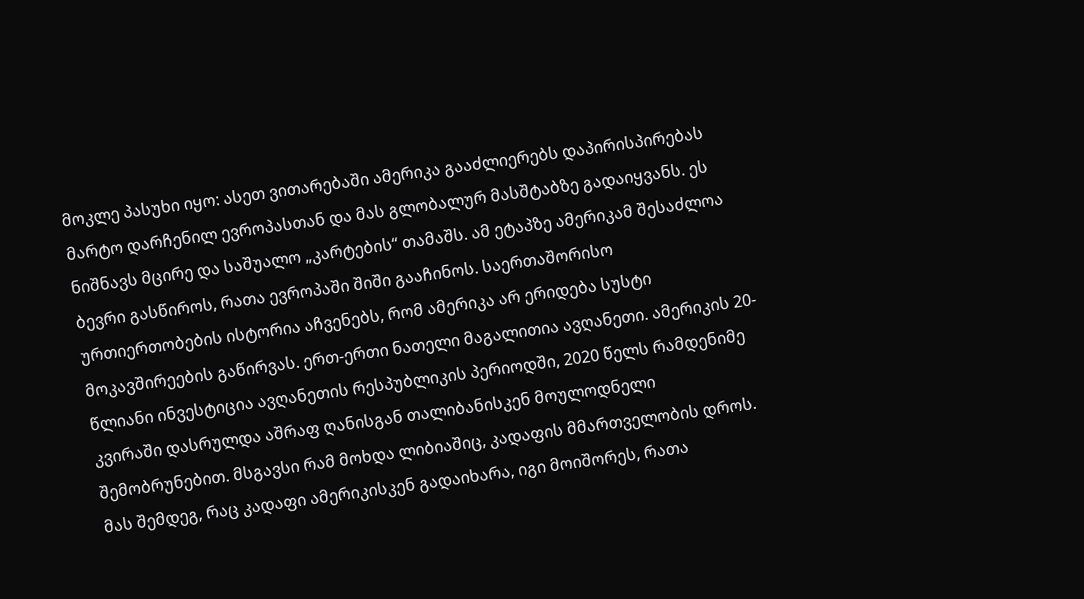მოკლე პასუხი იყო: ასეთ ვითარებაში ამერიკა გააძლიერებს დაპირისპირებას მარტო დარჩენილ ევროპასთან და მას გლობალურ მასშტაბზე გადაიყვანს. ეს ნიშნავს მცირე და საშუალო „კარტების“ თამაშს. ამ ეტაპზე ამერიკამ შესაძლოა ბევრი გასწიროს, რათა ევროპაში შიში გააჩინოს. საერთაშორისო ურთიერთობების ისტორია აჩვენებს, რომ ამერიკა არ ერიდება სუსტი მოკავშირეების გაწირვას. ერთ-ერთი ნათელი მაგალითია ავღანეთი. ამერიკის 20-წლიანი ინვესტიცია ავღანეთის რესპუბლიკის პერიოდში, 2020 წელს რამდენიმე კვირაში დასრულდა აშრაფ ღანისგან თალიბანისკენ მოულოდნელი შემობრუნებით. მსგავსი რამ მოხდა ლიბიაშიც, კადაფის მმართველობის დროს. მას შემდეგ, რაც კადაფი ამერიკისკენ გადაიხარა, იგი მოიშორეს, რათა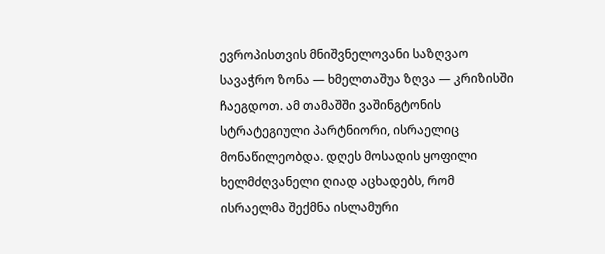ევროპისთვის მნიშვნელოვანი საზღვაო სავაჭრო ზონა — ხმელთაშუა ზღვა — კრიზისში ჩაეგდოთ. ამ თამაშში ვაშინგტონის სტრატეგიული პარტნიორი, ისრაელიც მონაწილეობდა. დღეს მოსადის ყოფილი ხელმძღვანელი ღიად აცხადებს, რომ ისრაელმა შექმნა ისლამური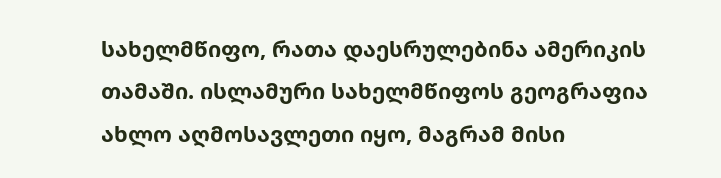სახელმწიფო, რათა დაესრულებინა ამერიკის თამაში. ისლამური სახელმწიფოს გეოგრაფია ახლო აღმოსავლეთი იყო, მაგრამ მისი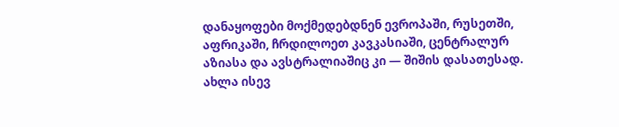დანაყოფები მოქმედებდნენ ევროპაში, რუსეთში, აფრიკაში, ჩრდილოეთ კავკასიაში, ცენტრალურ აზიასა და ავსტრალიაშიც კი — შიშის დასათესად. ახლა ისევ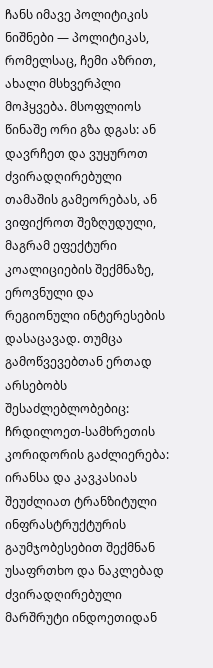ჩანს იმავე პოლიტიკის ნიშნები — პოლიტიკას, რომელსაც, ჩემი აზრით, ახალი მსხვერპლი მოჰყვება. მსოფლიოს წინაშე ორი გზა დგას: ან დავრჩეთ და ვუყუროთ ძვირადღირებული თამაშის გამეორებას, ან ვიფიქროთ შეზღუდული, მაგრამ ეფექტური კოალიციების შექმნაზე, ეროვნული და რეგიონული ინტერესების დასაცავად. თუმცა გამოწვევებთან ერთად არსებობს შესაძლებლობებიც: ჩრდილოეთ-სამხრეთის კორიდორის გაძლიერება: ირანსა და კავკასიას შეუძლიათ ტრანზიტული ინფრასტრუქტურის გაუმჯობესებით შექმნან უსაფრთხო და ნაკლებად ძვირადღირებული მარშრუტი ინდოეთიდან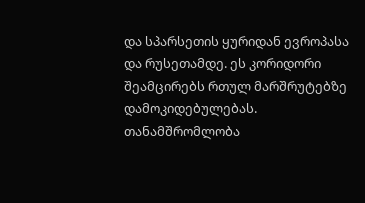და სპარსეთის ყურიდან ევროპასა და რუსეთამდე. ეს კორიდორი შეამცირებს რთულ მარშრუტებზე დამოკიდებულებას. თანამშრომლობა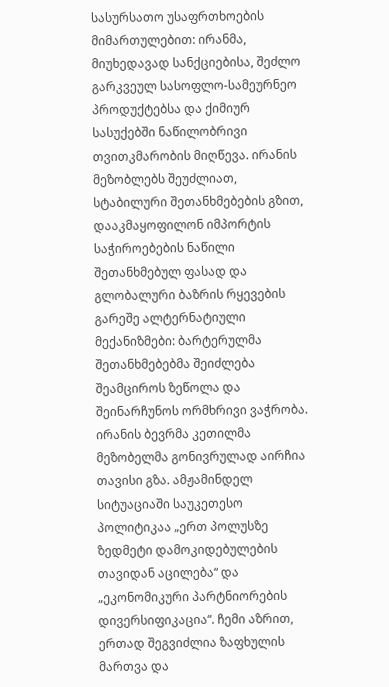სასურსათო უსაფრთხოების მიმართულებით: ირანმა, მიუხედავად სანქციებისა, შეძლო გარკვეულ სასოფლო-სამეურნეო პროდუქტებსა და ქიმიურ სასუქებში ნაწილობრივი თვითკმარობის მიღწევა. ირანის მეზობლებს შეუძლიათ, სტაბილური შეთანხმებების გზით, დააკმაყოფილონ იმპორტის საჭიროებების ნაწილი შეთანხმებულ ფასად და გლობალური ბაზრის რყევების გარეშე ალტერნატიული მექანიზმები: ბარტერულმა შეთანხმებებმა შეიძლება შეამციროს ზეწოლა და შეინარჩუნოს ორმხრივი ვაჭრობა. ირანის ბევრმა კეთილმა მეზობელმა გონივრულად აირჩია თავისი გზა. ამჟამინდელ სიტუაციაში საუკეთესო პოლიტიკაა „ერთ პოლუსზე ზედმეტი დამოკიდებულების თავიდან აცილება“ და „ეკონომიკური პარტნიორების დივერსიფიკაცია“. ჩემი აზრით, ერთად შეგვიძლია ზაფხულის მართვა და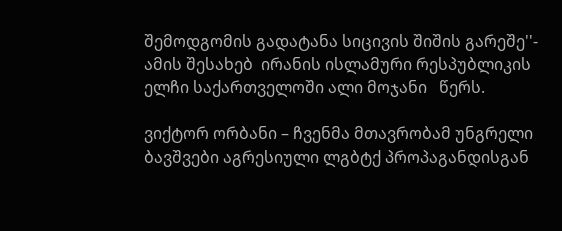შემოდგომის გადატანა სიცივის შიშის გარეშე''- ამის შესახებ  ირანის ისლამური რესპუბლიკის ელჩი საქართველოში ალი მოჯანი   წერს.

ვიქტორ ორბანი – ჩვენმა მთავრობამ უნგრელი ბავშვები აგრესიული ლგბტქ პროპაგანდისგან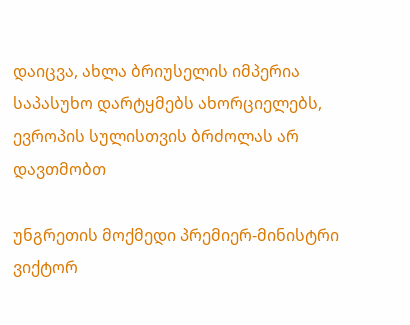დაიცვა, ახლა ბრიუსელის იმპერია საპასუხო დარტყმებს ახორციელებს, ევროპის სულისთვის ბრძოლას არ დავთმობთ

უნგრეთის მოქმედი პრემიერ-მინისტრი ვიქტორ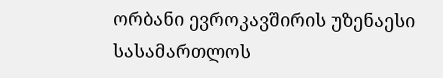ორბანი ევროკავშირის უზენაესი სასამართლოს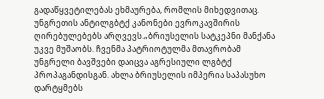გადაწყვეტილებას ეხმაურება, რომლის მიხედვითაც. უნგრეთის ანტილგბტქ კანონები ევროკავშირის ღირებულებებს არღვევს.„ბრიუსელის სატკეპნი მანქანა უკვე მუშაობს. ჩვენმა პატრიოტულმა მთავრობამ უნგრელი ბავშვები დაიცვა აგრესიული ლგბტქ პროპაგანდისგან. ახლა ბრიუსელის იმპერია საპასუხო დარტყმებს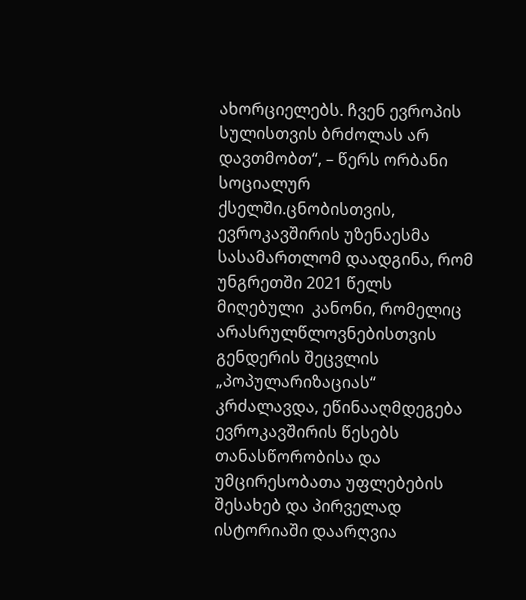ახორციელებს. ჩვენ ევროპის სულისთვის ბრძოლას არ დავთმობთ“, – წერს ორბანი სოციალურ ქსელში.ცნობისთვის, ევროკავშირის უზენაესმა სასამართლომ დაადგინა, რომ უნგრეთში 2021 წელს მიღებული  კანონი, რომელიც არასრულწლოვნებისთვის გენდერის შეცვლის „პოპულარიზაციას“ კრძალავდა, ეწინააღმდეგება ევროკავშირის წესებს თანასწორობისა და უმცირესობათა უფლებების შესახებ და პირველად ისტორიაში დაარღვია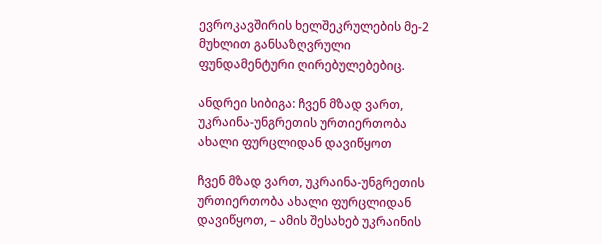ევროკავშირის ხელშეკრულების მე-2 მუხლით განსაზღვრული ფუნდამენტური ღირებულებებიც.

ანდრეი სიბიგა: ჩვენ მზად ვართ, უკრაინა-უნგრეთის ურთიერთობა ახალი ფურცლიდან დავიწყოთ

ჩვენ მზად ვართ, უკრაინა-უნგრეთის ურთიერთობა ახალი ფურცლიდან დავიწყოთ, – ამის შესახებ უკრაინის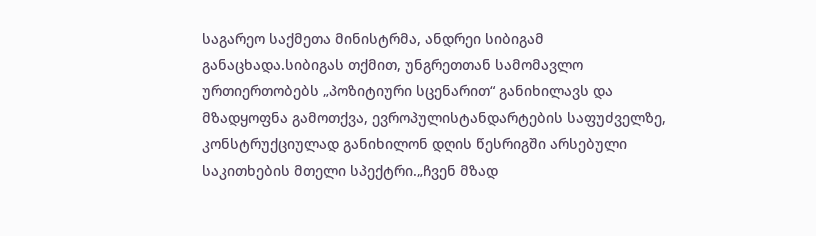საგარეო საქმეთა მინისტრმა, ანდრეი სიბიგამ განაცხადა.სიბიგას თქმით, უნგრეთთან სამომავლო ურთიერთობებს „პოზიტიური სცენარით“ განიხილავს და მზადყოფნა გამოთქვა, ევროპულისტანდარტების საფუძველზე, კონსტრუქციულად განიხილონ დღის წესრიგში არსებული საკითხების მთელი სპექტრი.„ჩვენ მზად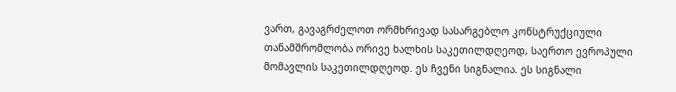ვართ, გავაგრძელოთ ორმხრივად სასარგებლო კონსტრუქციული თანამშრომლობა ორივე ხალხის საკეთილდღეოდ, საერთო ევროპული მომავლის საკეთილდღეოდ. ეს ჩვენი სიგნალია. ეს სიგნალი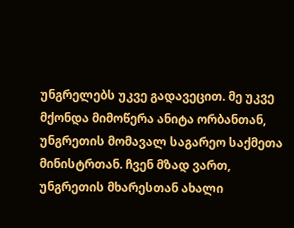უნგრელებს უკვე გადავეცით. მე უკვე მქონდა მიმოწერა ანიტა ორბანთან, უნგრეთის მომავალ საგარეო საქმეთა მინისტრთან. ჩვენ მზად ვართ, უნგრეთის მხარესთან ახალი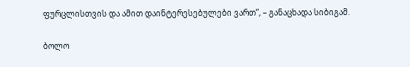ფურცლისთვის და ამით დაინტერესებულები ვართ“, – განაცხადა სიბიგამ.

ბოლო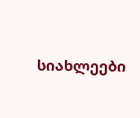სიახლეები